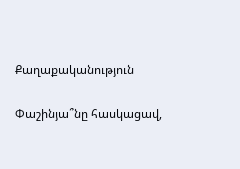Քաղաքականություն

Փաշինյա՞նը հասկացավ,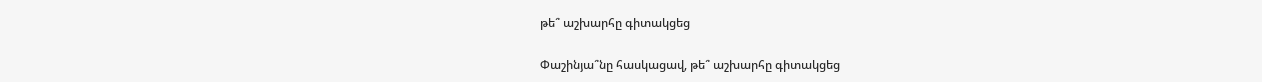թե՞ աշխարհը գիտակցեց

Փաշինյա՞նը հասկացավ, թե՞ աշխարհը գիտակցեց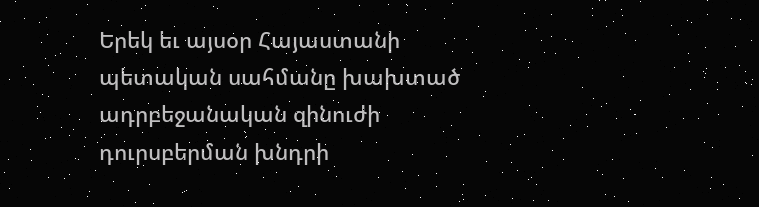Երեկ եւ այսօր Հայաստանի պետական սահմանը խախտած ադրբեջանական զինուժի դուրսբերման խնդրի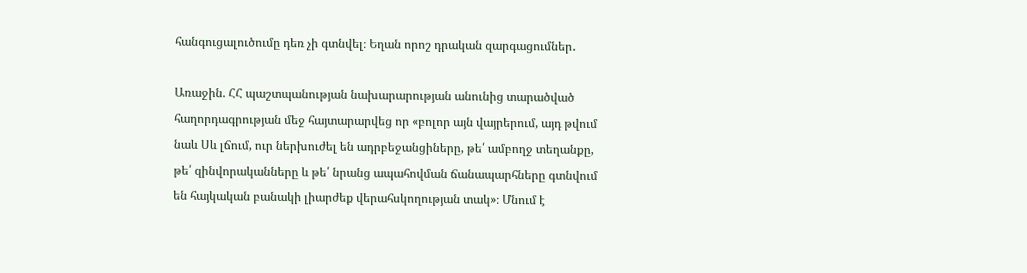հանգուցալուծումը դեռ չի գտնվել։ Եղան որոշ դրական զարգացումներ․

Առաջին. ՀՀ պաշտպանության նախարարության անունից տարածված հաղորդագրության մեջ հայտարարվեց որ «բոլոր այն վայրերում, այդ թվում նաև Սև լճում, ուր ներխուժել են ադրբեջանցիները, թե՛ ամբողջ տեղանքը, թե՛ զինվորականները և թե՛ նրանց ապահովման ճանապարհները գտնվում են հայկական բանակի լիարժեք վերահսկողության տակ»։ Մնում է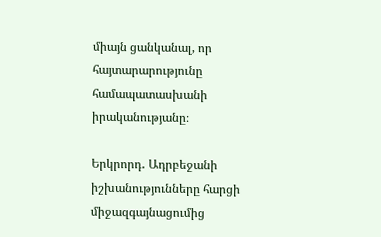միայն ցանկանալ, որ հայտարարությունը համապատասխանի իրականությանը։

Երկրորդ․ Ադրբեջանի իշխանությունները հարցի միջազգայնացումից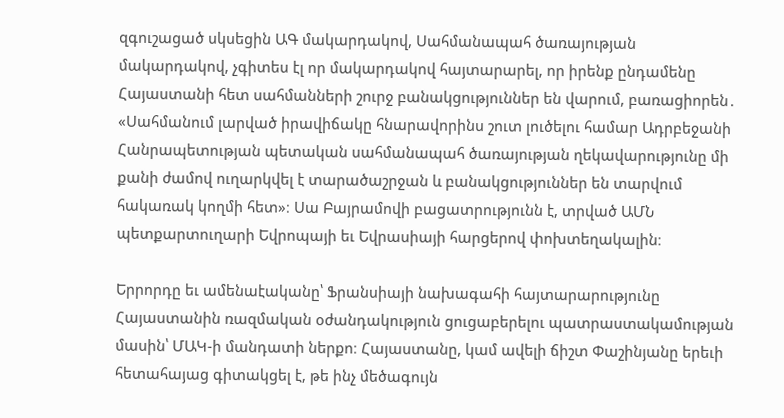զգուշացած սկսեցին ԱԳ մակարդակով, Սահմանապահ ծառայության մակարդակով, չգիտես էլ որ մակարդակով հայտարարել, որ իրենք ընդամենը Հայաստանի հետ սահմանների շուրջ բանակցություններ են վարում, բառացիորեն․ «Սահմանում լարված իրավիճակը հնարավորինս շուտ լուծելու համար Ադրբեջանի Հանրապետության պետական սահմանապահ ծառայության ղեկավարությունը մի քանի ժամով ուղարկվել է տարածաշրջան և բանակցություններ են տարվում հակառակ կողմի հետ»։ Սա Բայրամովի բացատրությունն է, տրված ԱՄՆ պետքարտուղարի Եվրոպայի եւ Եվրասիայի հարցերով փոխտեղակալին։

Երրորդը եւ ամենաէականը՝ Ֆրանսիայի նախագահի հայտարարությունը Հայաստանին ռազմական օժանդակություն ցուցաբերելու պատրաստակամության մասին՝ ՄԱԿ-ի մանդատի ներքո։ Հայաստանը, կամ ավելի ճիշտ Փաշինյանը երեւի հետահայաց գիտակցել է, թե ինչ մեծագույն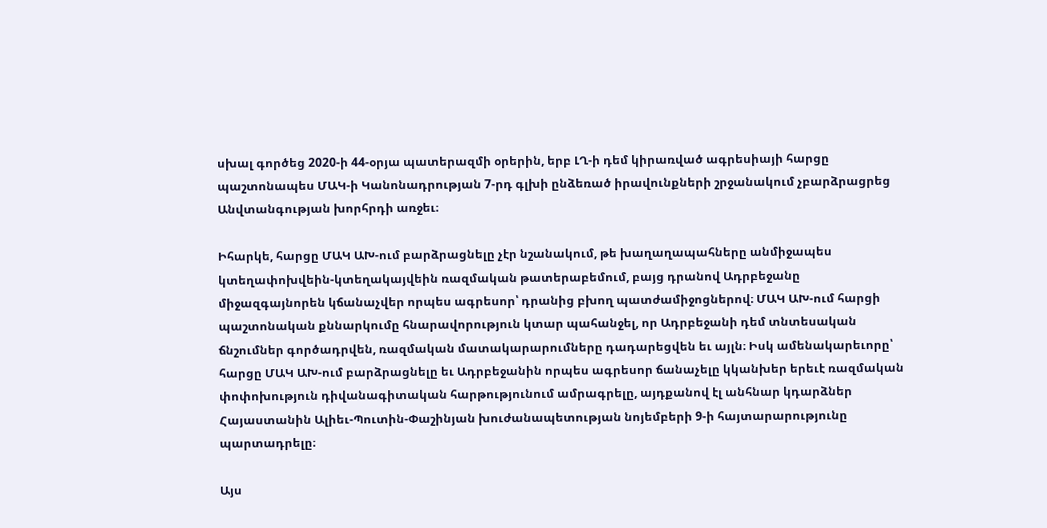սխալ գործեց 2020-ի 44-օրյա պատերազմի օրերին, երբ ԼՂ-ի դեմ կիրառված ագրեսիայի հարցը պաշտոնապես ՄԱԿ-ի Կանոնադրության 7-րդ գլխի ընձեռած իրավունքների շրջանակում չբարձրացրեց Անվտանգության խորհրդի առջեւ։

Իհարկե, հարցը ՄԱԿ ԱԽ-ում բարձրացնելը չէր նշանակում, թե խաղաղապահները անմիջապես կտեղափոխվեին-կտեղակայվեին ռազմական թատերաբեմում, բայց դրանով Ադրբեջանը միջազգայնորեն կճանաչվեր որպես ագրեսոր՝ դրանից բխող պատժամիջոցներով։ ՄԱԿ ԱԽ-ում հարցի պաշտոնական քննարկումը հնարավորություն կտար պահանջել, որ Ադրբեջանի դեմ տնտեսական ճնշումներ գործադրվեն, ռազմական մատակարարումները դադարեցվեն եւ այլն։ Իսկ ամենակարեւորը՝ հարցը ՄԱԿ ԱԽ-ում բարձրացնելը եւ Ադրբեջանին որպես ագրեսոր ճանաչելը կկանխեր երեւէ ռազմական փոփոխություն դիվանագիտական հարթությունում ամրագրելը, այդքանով էլ անհնար կդարձներ Հայաստանին Ալիեւ-Պուտին-Փաշինյան խուժանապետության նոյեմբերի 9-ի հայտարարությունը պարտադրելը։

Այս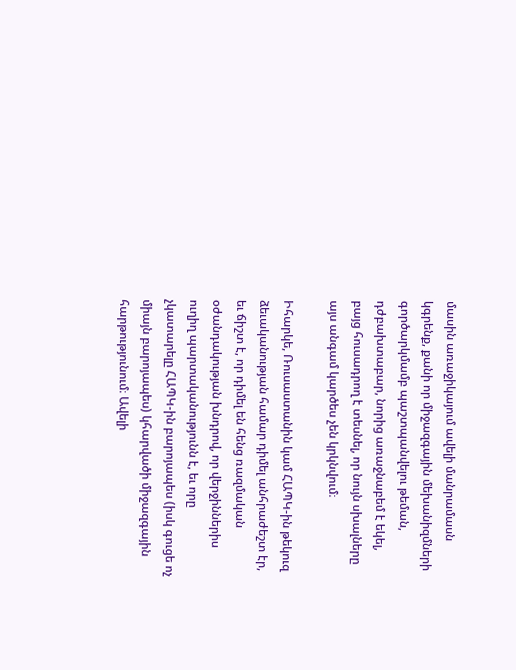մասին առաջիկայում ավելի մանրամասն կգրենք, քանի որ միջազգային մեխանիզմների գործարկմամբ պաշտպանվելու թեման, դժբախտաբար, նորից առաջնաբեմ է եկել, բայց հուսադրող է տեսնել, որ նույն սխալները այս անգամ կարծես չեն կրկնվում։

Իհարկե, Ռուսաստանին կամ ՀԱՊԿ-ին թեկուզ ձեւականության համար դիմել անհրաժեշտ էր, եւ ճիշտ է, որ դիմել են հենց ռազմական օժանդակության խնդրով, որ վերջիններիս ուղիղ պարտականությունն է, եւ որը չկատարելը ՀԱՊԿ-ին բարոյապես (իսկ գուցե ոչ միայն բարոյապես) կհարվածի միջազգային հարթությունում։ Ավելի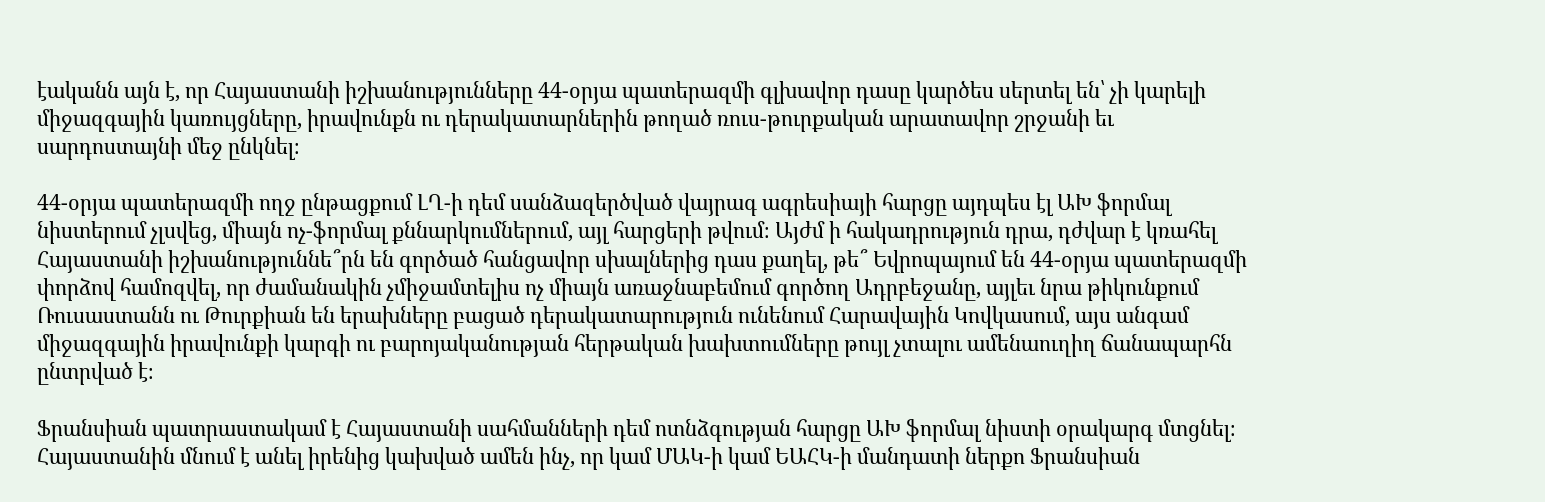էականն այն է, որ Հայաստանի իշխանությունները 44-օրյա պատերազմի գլխավոր դասը կարծես սերտել են՝ չի կարելի միջազգային կառույցները, իրավունքն ու դերակատարներին թողած ռուս-թուրքական արատավոր շրջանի եւ սարդոստայնի մեջ ընկնել։

44-օրյա պատերազմի ողջ ընթացքում ԼՂ-ի դեմ սանձազերծված վայրագ ագրեսիայի հարցը այդպես էլ ԱԽ ֆորմալ նիստերում չլսվեց, միայն ոչ-ֆորմալ քննարկումներում, այլ հարցերի թվում։ Այժմ ի հակադրություն դրա, դժվար է կռահել Հայաստանի իշխանություննե՞րն են գործած հանցավոր սխալներից դաս քաղել, թե՞ Եվրոպայում են 44-օրյա պատերազմի փորձով համոզվել, որ ժամանակին չմիջամտելիս ոչ միայն առաջնաբեմում գործող Ադրբեջանը, այլեւ նրա թիկունքում Ռուսաստանն ու Թուրքիան են երախները բացած դերակատարություն ունենում Հարավային Կովկասում, այս անգամ միջազգային իրավունքի կարգի ու բարոյականության հերթական խախտումները թույլ չտալու ամենաուղիղ ճանապարհն ընտրված է։

Ֆրանսիան պատրաստակամ է Հայաստանի սահմանների դեմ ոտնձգության հարցը ԱԽ ֆորմալ նիստի օրակարգ մտցնել։ Հայաստանին մնում է անել իրենից կախված ամեն ինչ, որ կամ ՄԱԿ-ի կամ ԵԱՀԿ-ի մանդատի ներքո Ֆրանսիան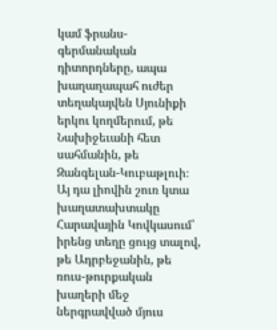կամ ֆրանս-գերմանական դիտորդները, ապա խաղաղապահ ուժեր տեղակայվեն Սյունիքի երկու կողմերում, թե Նախիջեւանի հետ սահմանին, թե Զանգելան-Կուբաթլուի։ Այ դա լիովին շուռ կտա խաղատախտակը Հարավային Կովկասում՝ իրենց տեղը ցույց տալով, թե Ադրբեջանին, թե ռուս-թուրքական խաղերի մեջ ներգրավված մյուս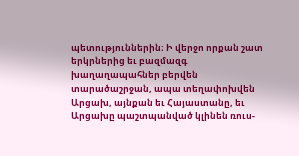պետություններին։ Ի վերջո որքան շատ երկրներից եւ բազմազգ խաղաղապահներ բերվեն տարածաշրջան, ապա տեղափոխվեն Արցախ, այնքան եւ Հայաստանը, եւ Արցախը պաշտպանված կլինեն ռուս-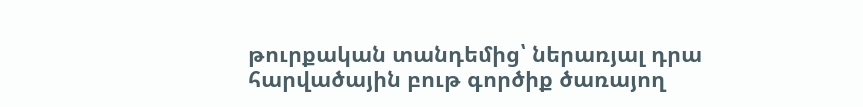թուրքական տանդեմից՝ ներառյալ դրա հարվածային բութ գործիք ծառայող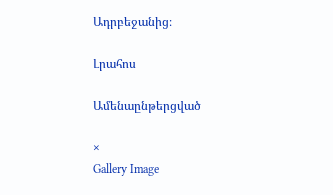Ադրբեջանից։

Լրահոս

Ամենաընթերցված

×
Gallery Image